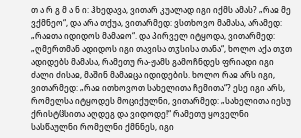თ ა რ გ მ ა ნ ი: ჰხედავა, ვითარ კუალად იგი იქმს ამას? „რაჲ მე ვქმნეო“, და არა თქუა, ვითარმედ: ვსთხოვო მამასა, არამედ: „რაჲთა იდიდოს მამაჲო“. და პირველ იტყოდა, ვითარმედ: „ღმერთმან ადიდოს იგი თავისა თჳსისა თანა“, ხოლო აქა თჳთ ადიდებს მამასა, რამეთუ რა-ჟამს გამოჩნდეს ფრიადი იგი ძალი ძისაჲ, მაშინ მამაჲცა იდიდების. ხოლო რაჲ არს იგი, ვითარმედ: „რაჲ ითხოვოთ სახელითა ჩემითა“? ესე იგი არს, რომელსა იტყოდეს მოციქულნი, ვითარმედ: „სახელითა იესუ ქრისტჱსითა აღდეგ და ვიდოდე!“ რამეთუ ყოველნი სასწაულნი რომელნი ქმნნეს, იგი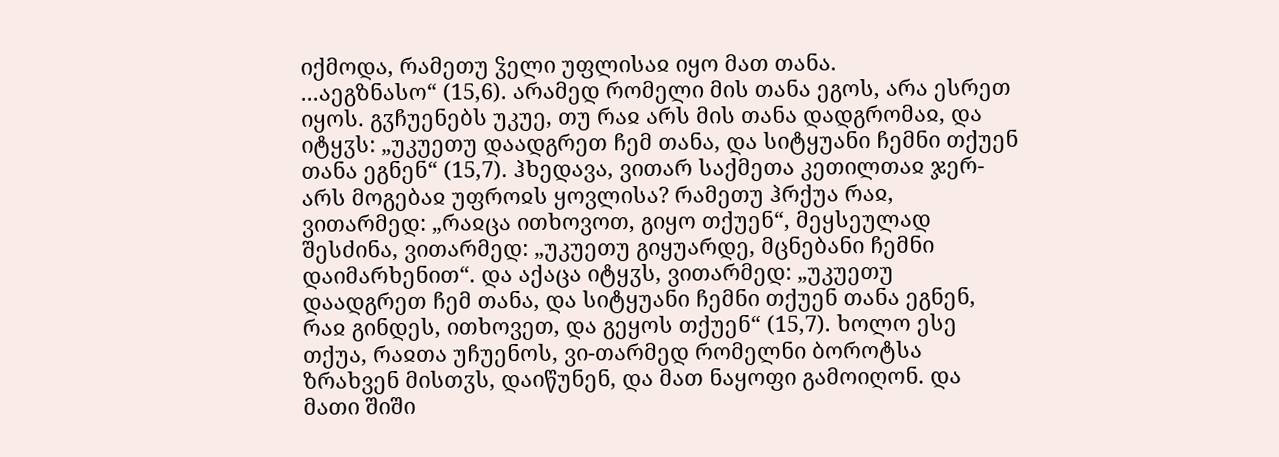იქმოდა, რამეთუ ჴელი უფლისაჲ იყო მათ თანა.
...აეგზნასო“ (15,6). არამედ რომელი მის თანა ეგოს, არა ესრეთ იყოს. გჳჩუენებს უკუე, თუ რაჲ არს მის თანა დადგრომაჲ, და იტყჳს: „უკუეთუ დაადგრეთ ჩემ თანა, და სიტყუანი ჩემნი თქუენ თანა ეგნენ“ (15,7). ჰხედავა, ვითარ საქმეთა კეთილთაჲ ჯერ-არს მოგებაჲ უფროჲს ყოვლისა? რამეთუ ჰრქუა რაჲ, ვითარმედ: „რაჲცა ითხოვოთ, გიყო თქუენ“, მეყსეულად შესძინა, ვითარმედ: „უკუეთუ გიყუარდე, მცნებანი ჩემნი დაიმარხენით“. და აქაცა იტყჳს, ვითარმედ: „უკუეთუ დაადგრეთ ჩემ თანა, და სიტყუანი ჩემნი თქუენ თანა ეგნენ, რაჲ გინდეს, ითხოვეთ, და გეყოს თქუენ“ (15,7). ხოლო ესე თქუა, რაჲთა უჩუენოს, ვი-თარმედ რომელნი ბოროტსა ზრახვენ მისთჳს, დაიწუნენ, და მათ ნაყოფი გამოიღონ. და მათი შიში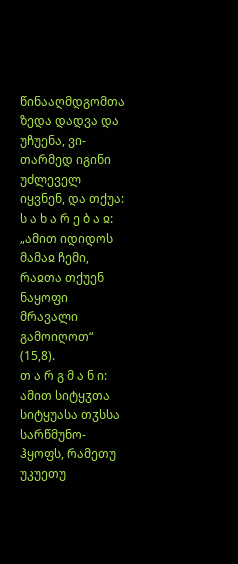წინააღმდგომთა ზედა დადვა და უჩუენა, ვი-თარმედ იგინი უძლეველ იყვნენ, და თქუა:
ს ა ხ ა რ ე ბ ა ჲ: „ამით იდიდოს მამაჲ ჩემი, რაჲთა თქუენ ნაყოფი მრავალი გამოიღოთ“ (15,8).
თ ა რ გ მ ა ნ ი: ამით სიტყჳთა სიტყუასა თჳსსა სარწმუნო-ჰყოფს, რამეთუ უკუეთუ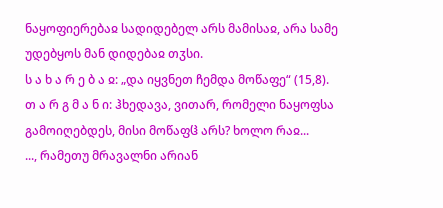ნაყოფიერებაჲ სადიდებელ არს მამისაჲ, არა სამე უდებყოს მან დიდებაჲ თჳსი.
ს ა ხ ა რ ე ბ ა ჲ: „და იყვნეთ ჩემდა მოწაფე“ (15,8).
თ ა რ გ მ ა ნ ი: ჰხედავა, ვითარ, რომელი ნაყოფსა გამოიღებდეს, მისი მოწაფჱ არს? ხოლო რაჲ...
..., რამეთუ მრავალნი არიან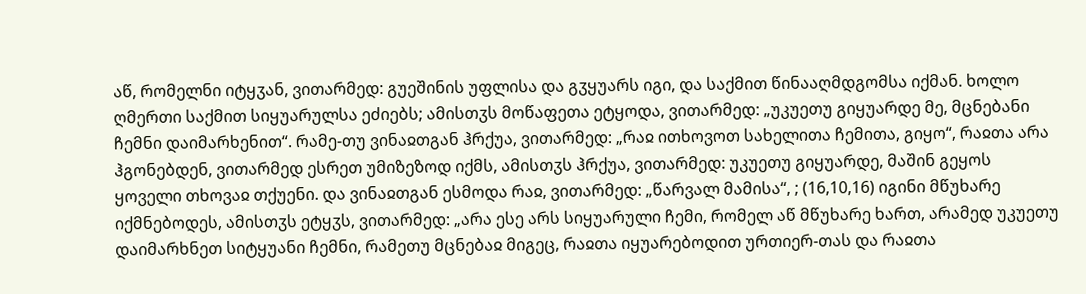აწ, რომელნი იტყჳან, ვითარმედ: გუეშინის უფლისა და გჳყუარს იგი, და საქმით წინააღმდგომსა იქმან. ხოლო ღმერთი საქმით სიყუარულსა ეძიებს; ამისთჳს მოწაფეთა ეტყოდა, ვითარმედ: „უკუეთუ გიყუარდე მე, მცნებანი ჩემნი დაიმარხენით“. რამე-თუ ვინაჲთგან ჰრქუა, ვითარმედ: „რაჲ ითხოვოთ სახელითა ჩემითა, გიყო“, რაჲთა არა ჰგონებდენ, ვითარმედ ესრეთ უმიზეზოდ იქმს, ამისთჳს ჰრქუა, ვითარმედ: უკუეთუ გიყუარდე, მაშინ გეყოს ყოველი თხოვაჲ თქუენი. და ვინაჲთგან ესმოდა რაჲ, ვითარმედ: „წარვალ მამისა“, ; (16,10,16) იგინი მწუხარე იქმნებოდეს, ამისთჳს ეტყჳს, ვითარმედ: „არა ესე არს სიყუარული ჩემი, რომელ აწ მწუხარე ხართ, არამედ უკუეთუ დაიმარხნეთ სიტყუანი ჩემნი, რამეთუ მცნებაჲ მიგეც, რაჲთა იყუარებოდით ურთიერ-თას და რაჲთა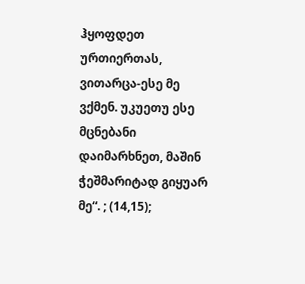ჰყოფდეთ ურთიერთას, ვითარცა-ესე მე ვქმენ. უკუეთუ ესე მცნებანი დაიმარხნეთ, მაშინ ჭეშმარიტად გიყუარ მე“. ; (14,15);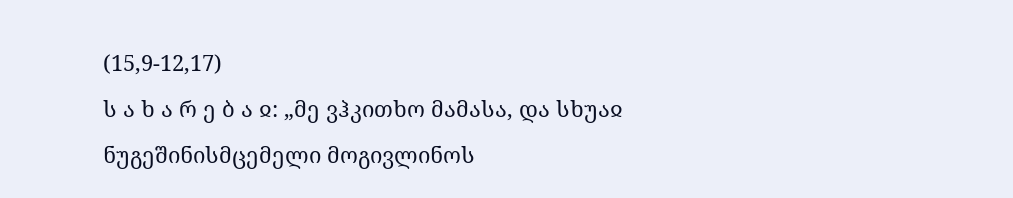(15,9-12,17)
ს ა ხ ა რ ე ბ ა ჲ: „მე ვჰკითხო მამასა, და სხუაჲ ნუგეშინისმცემელი მოგივლინოს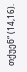თქუენ“ (14,16).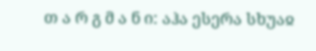თ ა რ გ მ ა ნ ი: აჰა ესერა სხუაჲ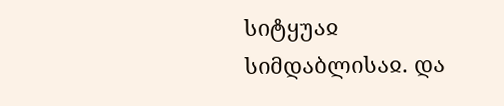სიტყუაჲ სიმდაბლისაჲ. და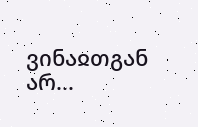ვინაჲთგან არ...